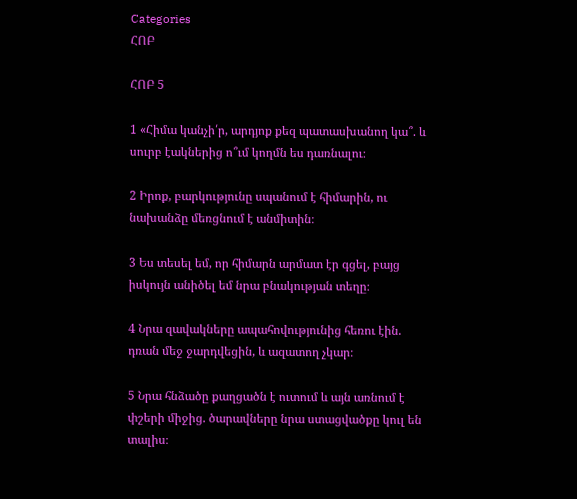Categories
ՀՈԲ

ՀՈԲ 5

1 «Հիմա կանչի՛ր, արդյոք քեզ պատասխանող կա՞. և սուրբ էակներից ո՞ւմ կողմն ես դառնալու։

2 Իրոք, բարկությունը սպանում է հիմարին, ու նախանձը մեռցնում է անմիտին։

3 Ես տեսել եմ, որ հիմարն արմատ էր գցել, բայց իսկույն անիծել եմ նրա բնակության տեղը։

4 Նրա զավակները ապահովությունից հեռու էին. դռան մեջ ջարդվեցին, և ազատող չկար։

5 Նրա հնձածը քաղցածն է ուտում և այն առնում է փշերի միջից. ծարավները նրա ստացվածքը կուլ են տալիս։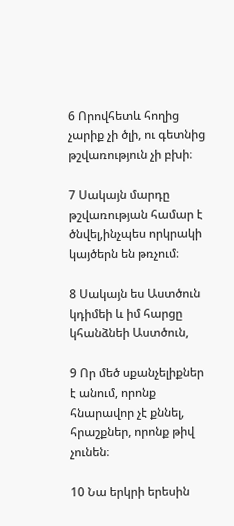6 Որովհետև հողից չարիք չի ծլի, ու գետնից թշվառություն չի բխի։

7 Սակայն մարդը թշվառության համար է ծնվել,ինչպես որկրակի կայծերն են թռչում։

8 Սակայն ես Աստծուն կդիմեի և իմ հարցը կհանձնեի Աստծուն,

9 Որ մեծ սքանչելիքներ է անում, որոնք հնարավոր չէ քննել, հրաշքներ, որոնք թիվ չունեն։

10 Նա երկրի երեսին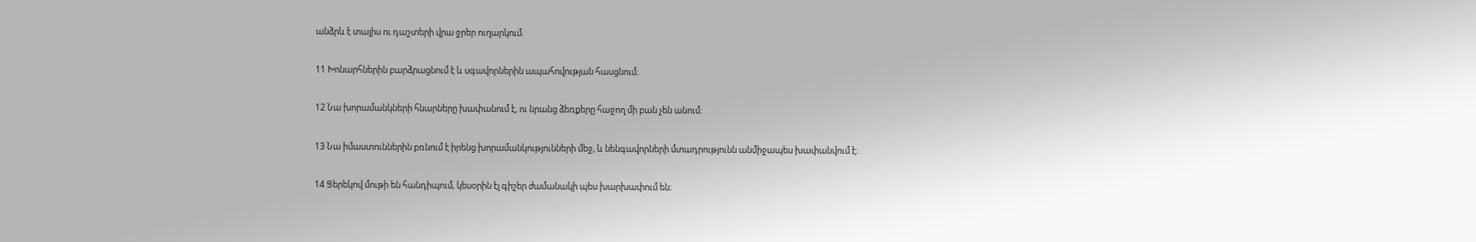անձրև է տալիս ու դաշտերի վրա ջրեր ուղարկում.

11 Խոնարհներին բարձրացնում է և սգավորներին ապահովության հասցնում։

12 Նա խորամանկների հնարները խափանում է, ու նրանց ձեռքերը հաջող մի բան չեն անում։

13 Նա իմաստուններին բռնում է իրենց խորամանկությունների մեջ, և նենգավորների մտադրությունն անմիջապես խափանվում է։

14 Ցերեկով մութի են հանդիպում, կեսօրին էլ գիշեր ժամանակի պես խարխափում են։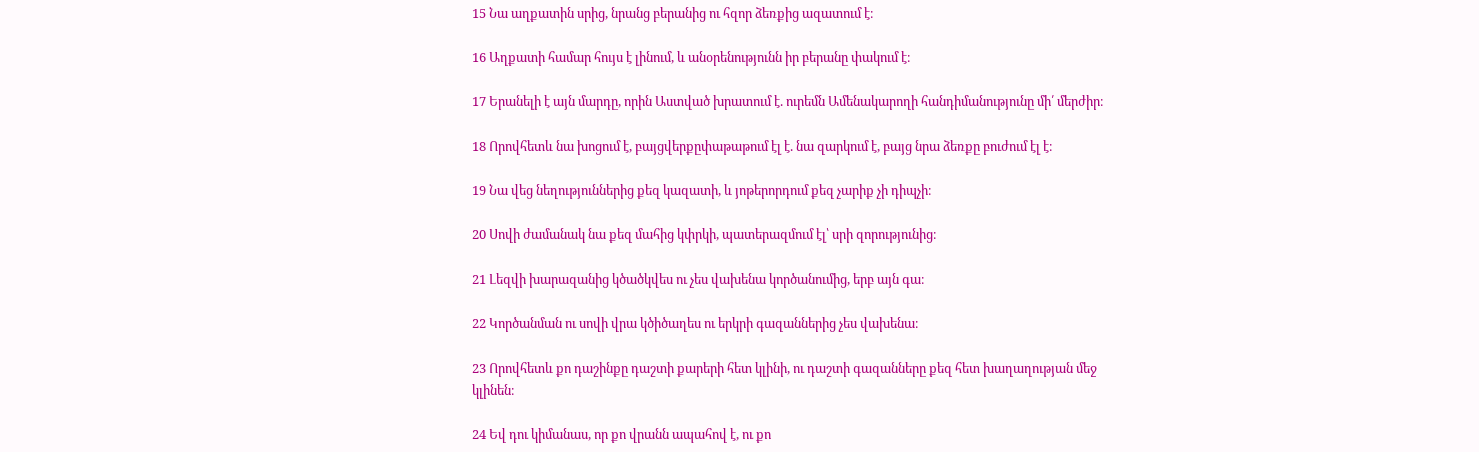15 Նա աղքատին սրից, նրանց բերանից ու հզոր ձեռքից ազատում է։

16 Աղքատի համար հույս է լինում, և անօրենությունն իր բերանը փակում է։

17 Երանելի է այն մարդը, որին Աստված խրատում է. ուրեմն Ամենակարողի հանդիմանությունը մի՛ մերժիր։

18 Որովհետև նա խոցում է, բայցվերքըփաթաթում էլ է. նա զարկում է, բայց նրա ձեռքը բուժում էլ է։

19 Նա վեց նեղություններից քեզ կազատի, և յոթերորդում քեզ չարիք չի դիպչի։

20 Սովի ժամանակ նա քեզ մահից կփրկի, պատերազմում էլ՝ սրի զորությունից։

21 Լեզվի խարազանից կծածկվես ու չես վախենա կործանումից, երբ այն գա։

22 Կործանման ու սովի վրա կծիծաղես ու երկրի գազաններից չես վախենա։

23 Որովհետև քո դաշինքը դաշտի քարերի հետ կլինի, ու դաշտի գազանները քեզ հետ խաղաղության մեջ կլինեն։

24 Եվ դու կիմանաս, որ քո վրանն ապահով է, ու քո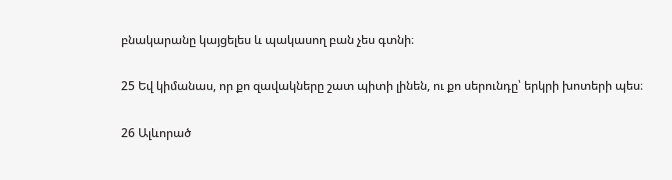բնակարանը կայցելես և պակասող բան չես գտնի։

25 Եվ կիմանաս, որ քո զավակները շատ պիտի լինեն, ու քո սերունդը՝ երկրի խոտերի պես։

26 Ալևորած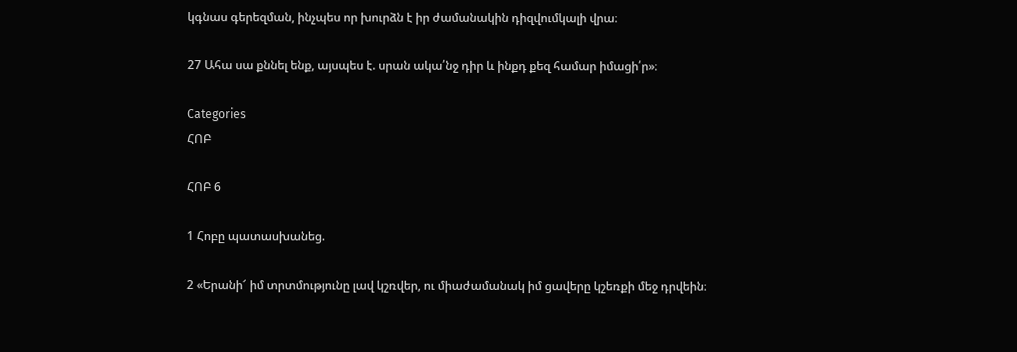կգնաս գերեզման, ինչպես որ խուրձն է իր ժամանակին դիզվումկալի վրա։

27 Ահա սա քննել ենք, այսպես է. սրան ակա՛նջ դիր և ինքդ քեզ համար իմացի՛ր»։

Categories
ՀՈԲ

ՀՈԲ 6

1 Հոբը պատասխանեց.

2 «Երանի՜ իմ տրտմությունը լավ կշռվեր, ու միաժամանակ իմ ցավերը կշեռքի մեջ դրվեին։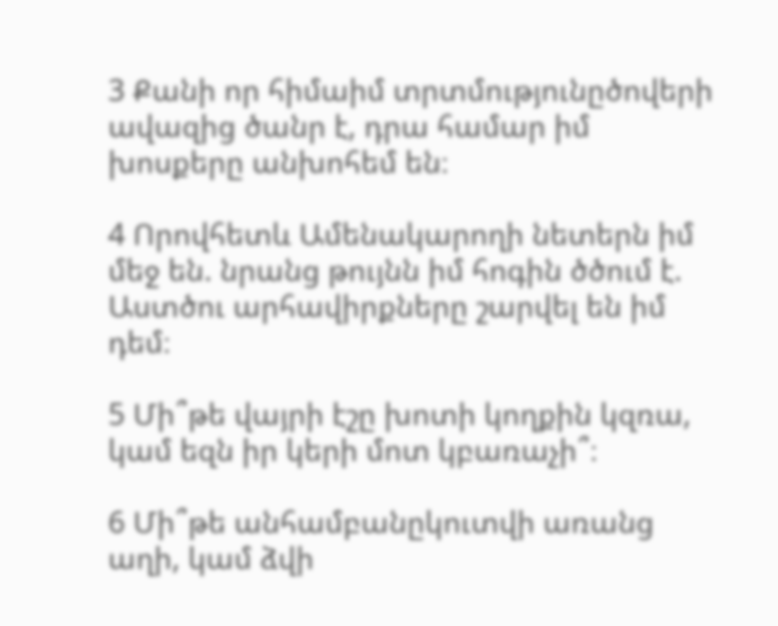3 Քանի որ հիմաիմ տրտմությունըծովերի ավազից ծանր է, դրա համար իմ խոսքերը անխոհեմ են։

4 Որովհետև Ամենակարողի նետերն իմ մեջ են. նրանց թույնն իմ հոգին ծծում է. Աստծու արհավիրքները շարվել են իմ դեմ։

5 Մի՞թե վայրի էշը խոտի կողքին կզռա, կամ եզն իր կերի մոտ կբառաչի՞։

6 Մի՞թե անհամբանըկուտվի առանց աղի, կամ ձվի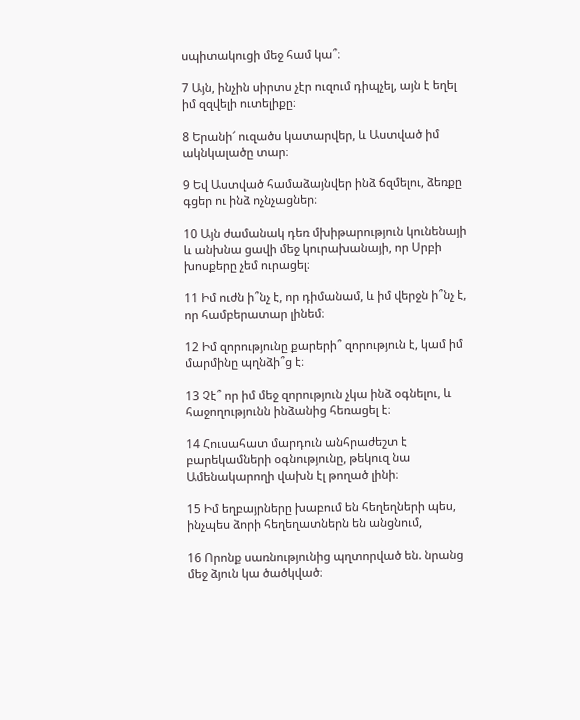սպիտակուցի մեջ համ կա՞։

7 Այն, ինչին սիրտս չէր ուզում դիպչել, այն է եղել իմ զզվելի ուտելիքը։

8 Երանի՜ ուզածս կատարվեր, և Աստված իմ ակնկալածը տար։

9 Եվ Աստված համաձայնվեր ինձ ճզմելու, ձեռքը գցեր ու ինձ ոչնչացներ։

10 Այն ժամանակ դեռ մխիթարություն կունենայի և անխնա ցավի մեջ կուրախանայի, որ Սրբի խոսքերը չեմ ուրացել։

11 Իմ ուժն ի՞նչ է, որ դիմանամ, և իմ վերջն ի՞նչ է, որ համբերատար լինեմ։

12 Իմ զորությունը քարերի՞ զորություն է, կամ իմ մարմինը պղնձի՞ց է։

13 Չէ՞ որ իմ մեջ զորություն չկա ինձ օգնելու, և հաջողությունն ինձանից հեռացել է։

14 Հուսահատ մարդուն անհրաժեշտ է բարեկամների օգնությունը, թեկուզ նա Ամենակարողի վախն էլ թողած լինի։

15 Իմ եղբայրները խաբում են հեղեղների պես, ինչպես ձորի հեղեղատներն են անցնում,

16 Որոնք սառնությունից պղտորված են. նրանց մեջ ձյուն կա ծածկված։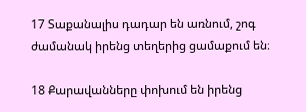17 Տաքանալիս դադար են առնում, շոգ ժամանակ իրենց տեղերից ցամաքում են։

18 Քարավանները փոխում են իրենց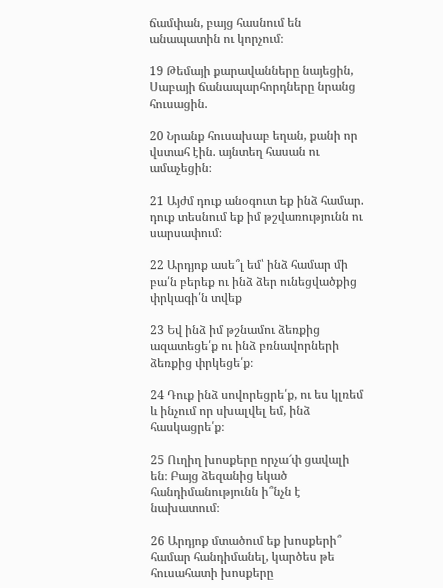ճամփան, բայց հասնում են անապատին ու կորչում։

19 Թեմայի քարավանները նայեցին, Սաբայի ճանապարհորդները նրանց հուսացին.

20 Նրանք հուսախաբ եղան, քանի որ վստահ էին. այնտեղ հասան ու ամաչեցին։

21 Այժմ դուք անօգուտ եք ինձ համար. դուք տեսնում եք իմ թշվառությունն ու սարսափում։

22 Արդյոք ասե՞լ եմ՝ ինձ համար մի բա՛ն բերեք ու ինձ ձեր ունեցվածքից փրկագի՛ն տվեք

23 Եվ ինձ իմ թշնամու ձեռքից ազատեցե՛ք ու ինձ բռնավորների ձեռքից փրկեցե՛ք։

24 Դուք ինձ սովորեցրե՛ք, ու ես կլռեմ և ինչում որ սխալվել եմ, ինձ հասկացրե՛ք։

25 Ուղիղ խոսքերը որչա՜փ ցավալի են։ Բայց ձեզանից եկած հանդիմանությունն ի՞նչն է նախատում։

26 Արդյոք մտածում եք խոսքերի՞ համար հանդիմանել, կարծես թե հուսահատի խոսքերը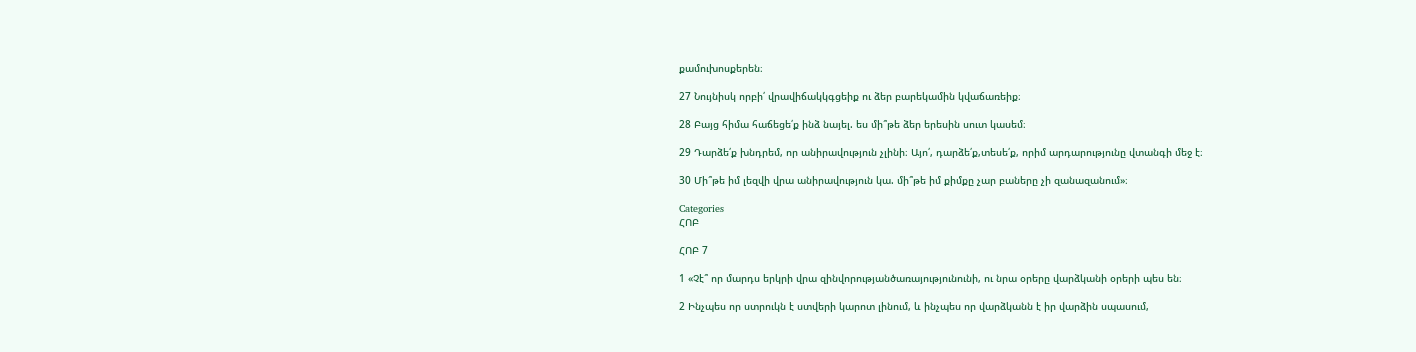քամուխոսքերեն։

27 Նույնիսկ որբի՛ վրավիճակկգցեիք ու ձեր բարեկամին կվաճառեիք։

28 Բայց հիմա հաճեցե՛ք ինձ նայել. ես մի՞թե ձեր երեսին սուտ կասեմ։

29 Դարձե՛ք խնդրեմ, որ անիրավություն չլինի։ Այո՛, դարձե՛ք,տեսե՛ք, որիմ արդարությունը վտանգի մեջ է։

30 Մի՞թե իմ լեզվի վրա անիրավություն կա. մի՞թե իմ քիմքը չար բաները չի զանազանում»։

Categories
ՀՈԲ

ՀՈԲ 7

1 «Չէ՞ որ մարդս երկրի վրա զինվորությանծառայությունունի, ու նրա օրերը վարձկանի օրերի պես են։

2 Ինչպես որ ստրուկն է ստվերի կարոտ լինում, և ինչպես որ վարձկանն է իր վարձին սպասում,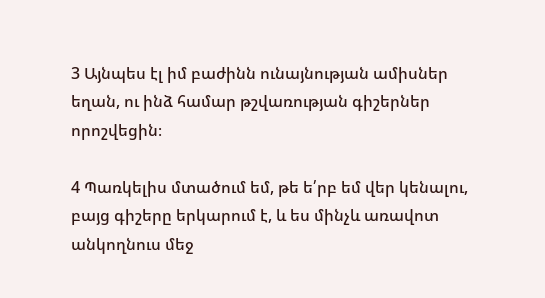3 Այնպես էլ իմ բաժինն ունայնության ամիսներ եղան, ու ինձ համար թշվառության գիշերներ որոշվեցին։

4 Պառկելիս մտածում եմ, թե ե՛րբ եմ վեր կենալու, բայց գիշերը երկարում է, և ես մինչև առավոտ անկողնուս մեջ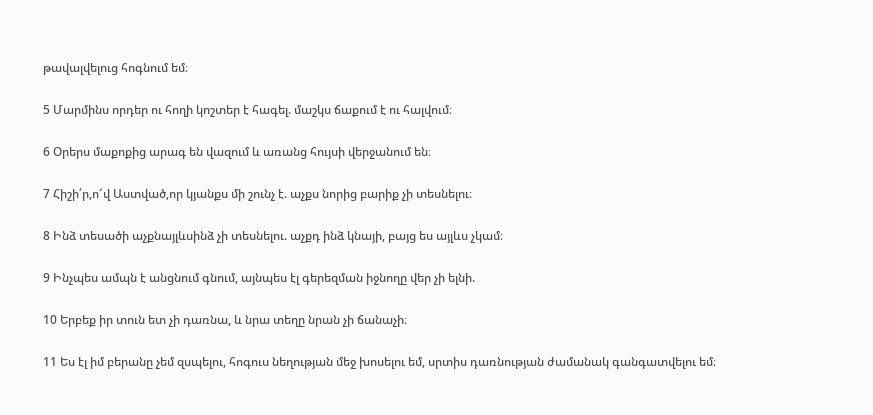թավալվելուց հոգնում եմ։

5 Մարմինս որդեր ու հողի կոշտեր է հագել. մաշկս ճաքում է ու հալվում։

6 Օրերս մաքոքից արագ են վազում և առանց հույսի վերջանում են։

7 Հիշի՛ր,ո՜վ Աստված,որ կյանքս մի շունչ է. աչքս նորից բարիք չի տեսնելու։

8 Ինձ տեսածի աչքնայլևսինձ չի տեսնելու. աչքդ ինձ կնայի, բայց ես այլևս չկամ։

9 Ինչպես ամպն է անցնում գնում, այնպես էլ գերեզման իջնողը վեր չի ելնի.

10 Երբեք իր տուն ետ չի դառնա, և նրա տեղը նրան չի ճանաչի։

11 Ես էլ իմ բերանը չեմ զսպելու, հոգուս նեղության մեջ խոսելու եմ, սրտիս դառնության ժամանակ գանգատվելու եմ։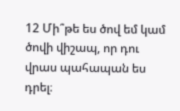12 Մի՞թե ես ծով եմ կամ ծովի վիշապ, որ դու վրաս պահապան ես դրել։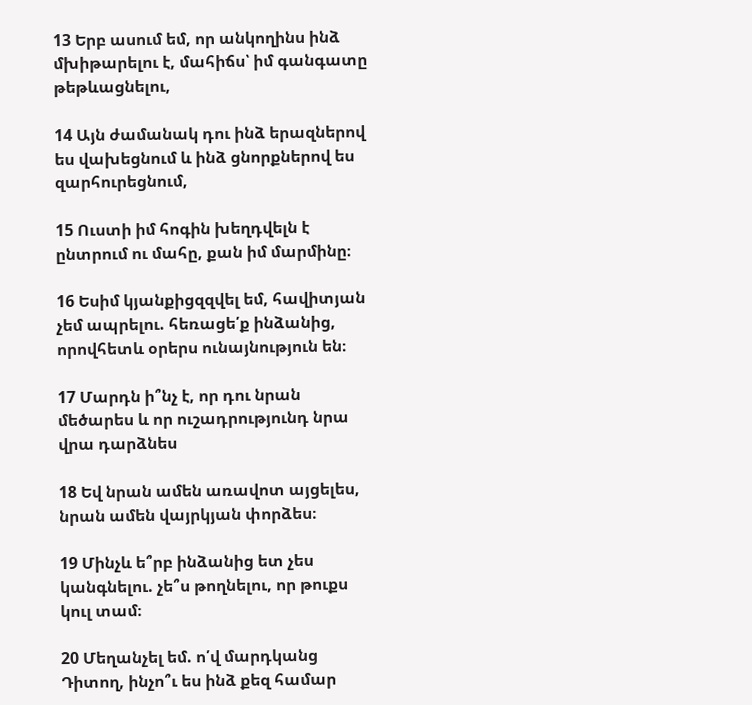13 Երբ ասում եմ, որ անկողինս ինձ մխիթարելու է, մահիճս՝ իմ գանգատը թեթևացնելու,

14 Այն ժամանակ դու ինձ երազներով ես վախեցնում և ինձ ցնորքներով ես զարհուրեցնում,

15 Ուստի իմ հոգին խեղդվելն է ընտրում ու մահը, քան իմ մարմինը։

16 Եսիմ կյանքիցզզվել եմ, հավիտյան չեմ ապրելու. հեռացե՛ք ինձանից, որովհետև օրերս ունայնություն են։

17 Մարդն ի՞նչ է, որ դու նրան մեծարես և որ ուշադրությունդ նրա վրա դարձնես

18 Եվ նրան ամեն առավոտ այցելես, նրան ամեն վայրկյան փորձես։

19 Մինչև ե՞րբ ինձանից ետ չես կանգնելու. չե՞ս թողնելու, որ թուքս կուլ տամ։

20 Մեղանչել եմ. ո՛վ մարդկանց Դիտող, ինչո՞ւ ես ինձ քեզ համար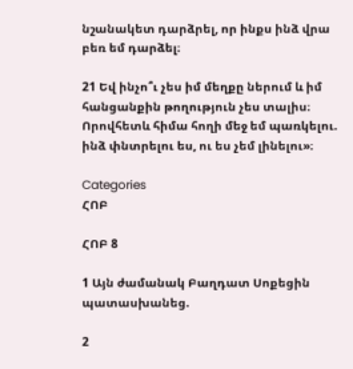նշանակետ դարձրել, որ ինքս ինձ վրա բեռ եմ դարձել։

21 Եվ ինչո՞ւ չես իմ մեղքը ներում և իմ հանցանքին թողություն չես տալիս։ Որովհետև հիմա հողի մեջ եմ պառկելու. ինձ փնտրելու ես, ու ես չեմ լինելու»։

Categories
ՀՈԲ

ՀՈԲ 8

1 Այն ժամանակ Բաղդատ Սոքեցին պատասխանեց.

2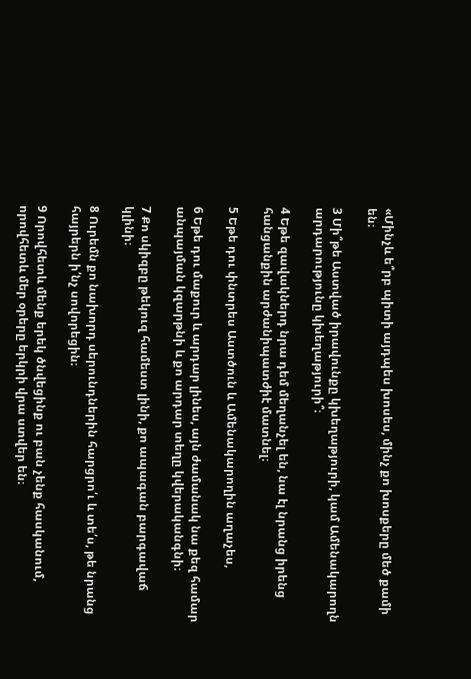«Մինչև ե՞րբ պիտի այդպես խոսես, մինչ քո խոսքերը մեծ քամի են։

3 Մի՞թե Աստված իրավունքը կխեղաթյուրի, կամ Ամենակարողն արդարությունը կխեղաթյուրի՞։

4 Եթե զավակներդ նրա դեմ մեղանչել են, նա էլ նրանց իրենց հանցանքին արժանիպատժիէ մատնել։

5 Եթե դու փնտրես Աստծուն և Ամենակարողին աղաչես,

6 Եթե դու մաքուր և արդար լինես, այն ժամանակ նա քեզ համար անպայման կզարթնի և քո արդար տեղը կվերականգնի։

7 Քո սկիզբը թեկուզ համեստ լինի, քո ապագան բարգավաճ կլինի։

8 Ուրեմն քո նախորդ սերունդներին հարցրո՛ւ և տե՛ս, թե նրանց հայրերն ի՛նչ սովորեցին։

9 Որովհետև մենք երեկ ծնվեցինք ու բան չենք հասկանում, որովհետև մեր օրերը երկրի վրա ստվեր են։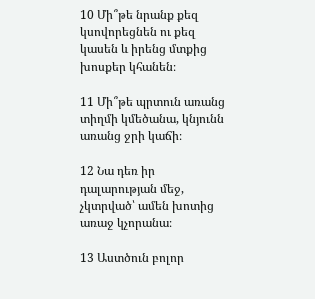10 Մի՞թե նրանք քեզ կսովորեցնեն ու քեզ կասեն և իրենց մտքից խոսքեր կհանեն։

11 Մի՞թե պրտուն առանց տիղմի կմեծանա, կնյունն առանց ջրի կաճի։

12 Նա դեռ իր դալարության մեջ, չկտրված՝ ամեն խոտից առաջ կչորանա։

13 Աստծուն բոլոր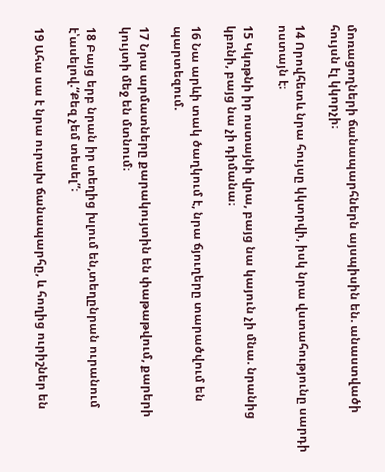մոռացողների ճանապարհներն այսպիսին են. անաստվածի հույսն էլ կկորչի։

14 Որովհետև նրա հույսը կկտրվի, իսկ նրա վստահությունը սարդի ոստայն է։

15 Կկռթնի իր ոստայնի վրա, բայց նա կայուն չի մնա. նրանից կբռնի, բայց նա չի դիմանա։

16 Նա արևի տակ ծաղկում է, նրա ճյուղերը տարածվում են պարտեզում.

17 Նրա արմատները քարակույտին են փաթաթվում, քարերի կույտի մեջ են մտնում։

18 Բայց երբ նրան իր տեղից խլում են,տեղընրան ուրանում է՝ասելով.“Քեզ չեմ տեսել”։

19 Ահա սա է նրա ուրախ ճանապարհը, և հողից ուրիշներ են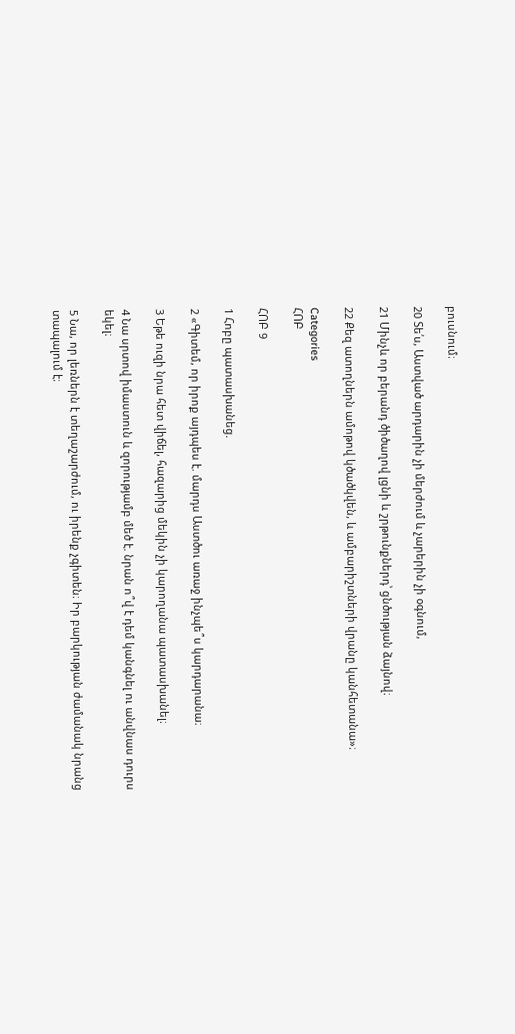բուսնում։

20 Տե՛ս, Աստված արդարին չի մերժում և չարերին չի օգնում,

21 Մինչև որ բերանդ ծիծաղով լցնի և շրթունքներդ՝ ցնծության ձայնով։

22 Քեզ ատողներն ամոթով կծածկվեն, և ամբարիշտների վրանը կանհետանա»։

Categories
ՀՈԲ

ՀՈԲ 9

1 Հոբը պատասխանեց.

2 «Գիտեմ, որ իրոք այդպես է. մարդս Աստծու առաջ ինչպե՞ս կարդարանա։

3 Եթե ուզի նրա հետ վիճել, հազարից մեկին չի կարողանա պատասխանել։

4 Նա սրտով իմաստուն և զորությամբ մեծ է. նրան ո՞վ է դեմ կանգնել ու անվնաս դուրս եկել։

5 Նա, որ լեռներն է տեղաշարժում, ու իրենք չգիտեն։ Իր բարկության ժամանակ նրանց տապալում է։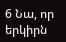6 Նա, որ երկիրն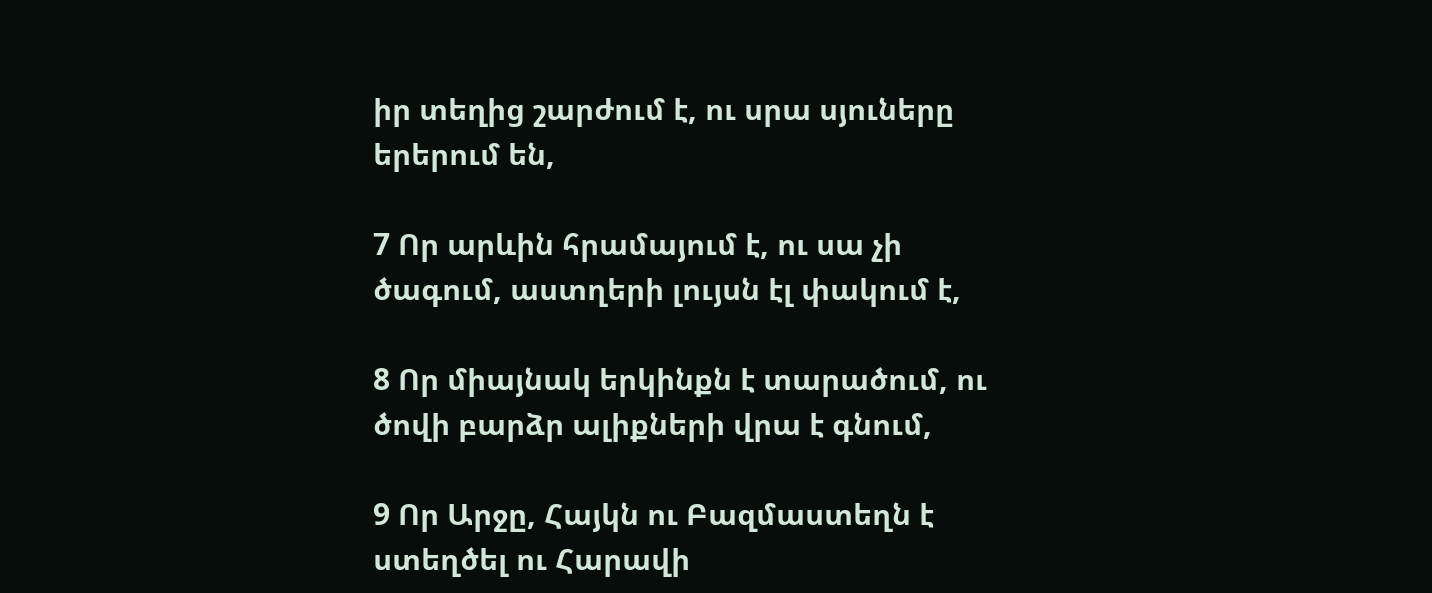իր տեղից շարժում է, ու սրա սյուները երերում են,

7 Որ արևին հրամայում է, ու սա չի ծագում, աստղերի լույսն էլ փակում է,

8 Որ միայնակ երկինքն է տարածում, ու ծովի բարձր ալիքների վրա է գնում,

9 Որ Արջը, Հայկն ու Բազմաստեղն է ստեղծել ու Հարավի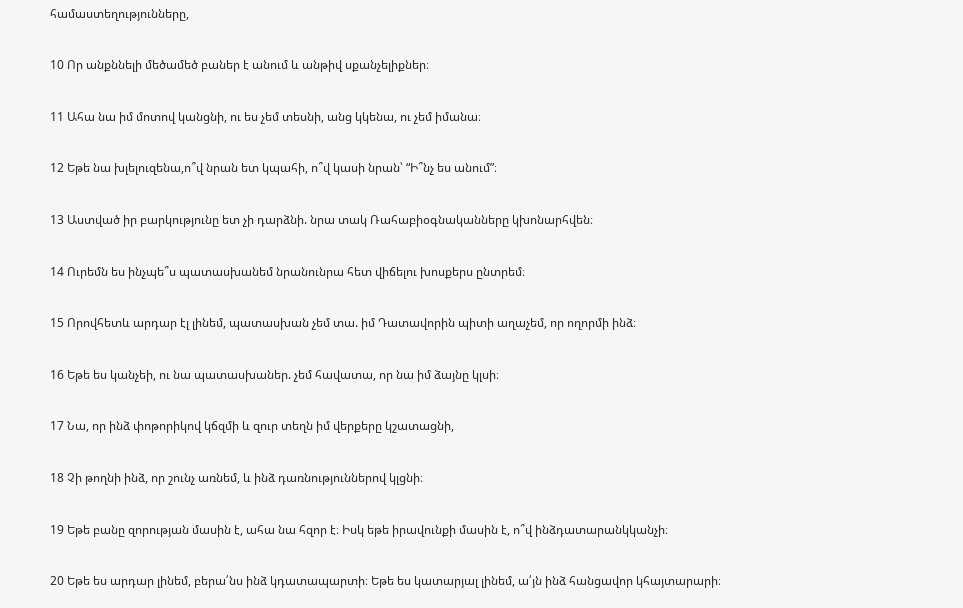համաստեղությունները,

10 Որ անքննելի մեծամեծ բաներ է անում և անթիվ սքանչելիքներ։

11 Ահա նա իմ մոտով կանցնի, ու ես չեմ տեսնի, անց կկենա, ու չեմ իմանա։

12 Եթե նա խլելուզենա,ո՞վ նրան ետ կպահի, ո՞վ կասի նրան՝ “Ի՞նչ ես անում”։

13 Աստված իր բարկությունը ետ չի դարձնի. նրա տակ Ռահաբիօգնականները կխոնարհվեն։

14 Ուրեմն ես ինչպե՞ս պատասխանեմ նրանունրա հետ վիճելու խոսքերս ընտրեմ։

15 Որովհետև արդար էլ լինեմ, պատասխան չեմ տա. իմ Դատավորին պիտի աղաչեմ, որ ողորմի ինձ։

16 Եթե ես կանչեի, ու նա պատասխաներ. չեմ հավատա, որ նա իմ ձայնը կլսի։

17 Նա, որ ինձ փոթորիկով կճզմի և զուր տեղն իմ վերքերը կշատացնի,

18 Չի թողնի ինձ, որ շունչ առնեմ, և ինձ դառնություններով կլցնի։

19 Եթե բանը զորության մասին է, ահա նա հզոր է։ Իսկ եթե իրավունքի մասին է, ո՞վ ինձդատարանկկանչի։

20 Եթե ես արդար լինեմ, բերա՛նս ինձ կդատապարտի։ Եթե ես կատարյալ լինեմ, ա՛յն ինձ հանցավոր կհայտարարի։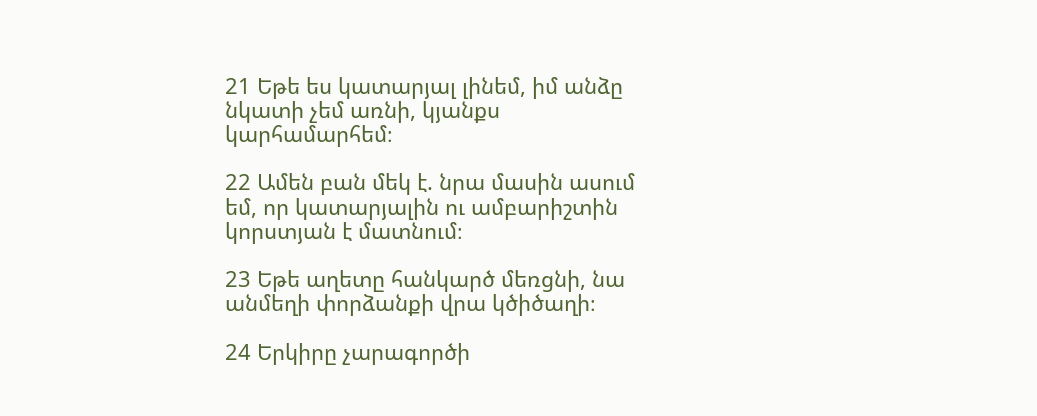21 Եթե ես կատարյալ լինեմ, իմ անձը նկատի չեմ առնի, կյանքս կարհամարհեմ։

22 Ամեն բան մեկ է. նրա մասին ասում եմ, որ կատարյալին ու ամբարիշտին կորստյան է մատնում։

23 Եթե աղետը հանկարծ մեռցնի, նա անմեղի փորձանքի վրա կծիծաղի։

24 Երկիրը չարագործի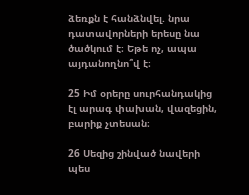ձեռքն է հանձնվել. նրա դատավորների երեսը նա ծածկում է։ Եթե ոչ, ապա այդանողնո՞վ է։

25 Իմ օրերը սուրհանդակից էլ արագ փախան, վազեցին, բարիք չտեսան։

26 Սեզից շինված նավերի պես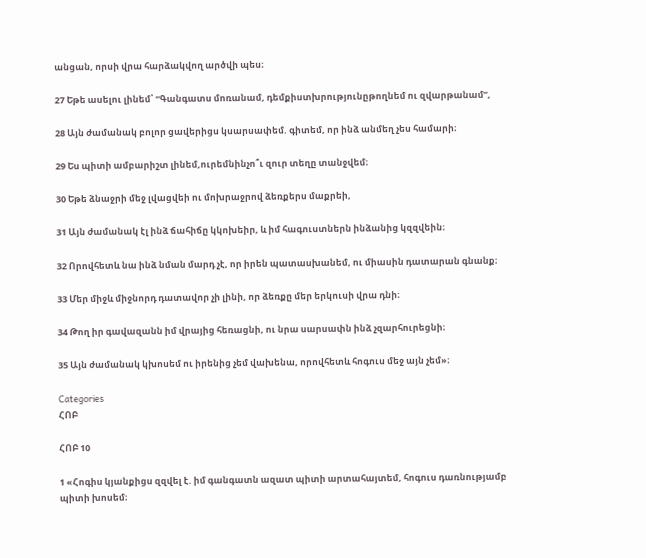անցան, որսի վրա հարձակվող արծվի պես։

27 Եթե ասելու լինեմ՝ “Գանգատս մոռանամ, դեմքիստխրությունըթողնեմ ու զվարթանամ”,

28 Այն ժամանակ բոլոր ցավերիցս կսարսափեմ. գիտեմ, որ ինձ անմեղ չես համարի։

29 Ես պիտի ամբարիշտ լինեմ,ուրեմնինչո՞ւ զուր տեղը տանջվեմ։

30 Եթե ձնաջրի մեջ լվացվեի ու մոխրաջրով ձեռքերս մաքրեի,

31 Այն ժամանակ էլ ինձ ճահիճը կկոխեիր, և իմ հագուստներն ինձանից կզզվեին։

32 Որովհետև նա ինձ նման մարդ չէ, որ իրեն պատասխանեմ, ու միասին դատարան գնանք։

33 Մեր միջև միջնորդ դատավոր չի լինի, որ ձեռքը մեր երկուսի վրա դնի։

34 Թող իր գավազանն իմ վրայից հեռացնի, ու նրա սարսափն ինձ չզարհուրեցնի։

35 Այն ժամանակ կխոսեմ ու իրենից չեմ վախենա, որովհետև հոգուս մեջ այն չեմ»։

Categories
ՀՈԲ

ՀՈԲ 10

1 «Հոգիս կյանքիցս զզվել է. իմ գանգատն ազատ պիտի արտահայտեմ, հոգուս դառնությամբ պիտի խոսեմ։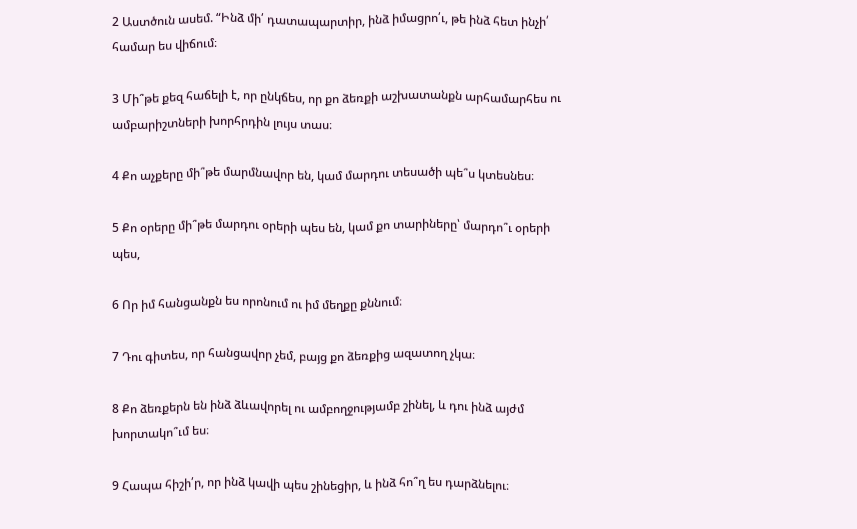2 Աստծուն ասեմ. “Ինձ մի՛ դատապարտիր, ինձ իմացրո՛ւ, թե ինձ հետ ինչի՛ համար ես վիճում։

3 Մի՞թե քեզ հաճելի է, որ ընկճես, որ քո ձեռքի աշխատանքն արհամարհես ու ամբարիշտների խորհրդին լույս տաս։

4 Քո աչքերը մի՞թե մարմնավոր են, կամ մարդու տեսածի պե՞ս կտեսնես։

5 Քո օրերը մի՞թե մարդու օրերի պես են, կամ քո տարիները՝ մարդո՞ւ օրերի պես,

6 Որ իմ հանցանքն ես որոնում ու իմ մեղքը քննում։

7 Դու գիտես, որ հանցավոր չեմ, բայց քո ձեռքից ազատող չկա։

8 Քո ձեռքերն են ինձ ձևավորել ու ամբողջությամբ շինել, և դու ինձ այժմ խորտակո՞ւմ ես։

9 Հապա հիշի՛ր, որ ինձ կավի պես շինեցիր, և ինձ հո՞ղ ես դարձնելու։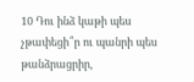10 Դու ինձ կաթի պես չթափեցի՞ր ու պանրի պես թանձրացրիր,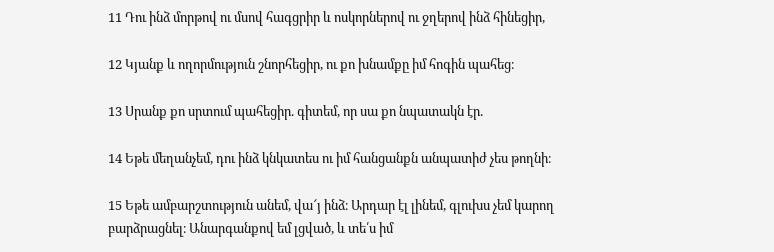11 Դու ինձ մորթով ու մսով հագցրիր և ոսկորներով ու ջղերով ինձ հինեցիր,

12 Կյանք և ողորմություն շնորհեցիր, ու քո խնամքը իմ հոգին պահեց։

13 Սրանք քո սրտում պահեցիր. գիտեմ, որ սա քո նպատակն էր.

14 Եթե մեղանչեմ, դու ինձ կնկատես ու իմ հանցանքն անպատիժ չես թողնի։

15 Եթե ամբարշտություն անեմ, վա՜յ ինձ։ Արդար էլ լինեմ, գլուխս չեմ կարող բարձրացնել։ Անարգանքով եմ լցված, և տե՛ս իմ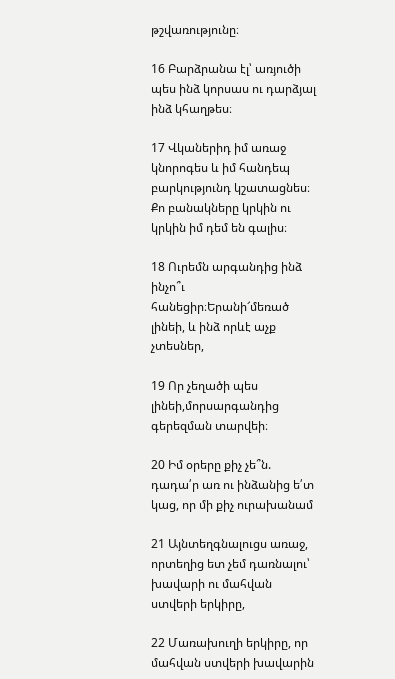թշվառությունը։

16 Բարձրանա էլ՝ առյուծի պես ինձ կորսաս ու դարձյալ ինձ կհաղթես։

17 Վկաներիդ իմ առաջ կնորոգես և իմ հանդեպ բարկությունդ կշատացնես։ Քո բանակները կրկին ու կրկին իմ դեմ են գալիս։

18 Ուրեմն արգանդից ինձ ինչո՞ւ հանեցիր։Երանի՜մեռած լինեի, և ինձ որևէ աչք չտեսներ,

19 Որ չեղածի պես լինեի,մորսարգանդից գերեզման տարվեի։

20 Իմ օրերը քիչ չե՞ն. դադա՛ր առ ու ինձանից ե՛տ կաց, որ մի քիչ ուրախանամ

21 Այնտեղգնալուցս առաջ, որտեղից ետ չեմ դառնալու՝ խավարի ու մահվան ստվերի երկիրը,

22 Մառախուղի երկիրը, որ մահվան ստվերի խավարին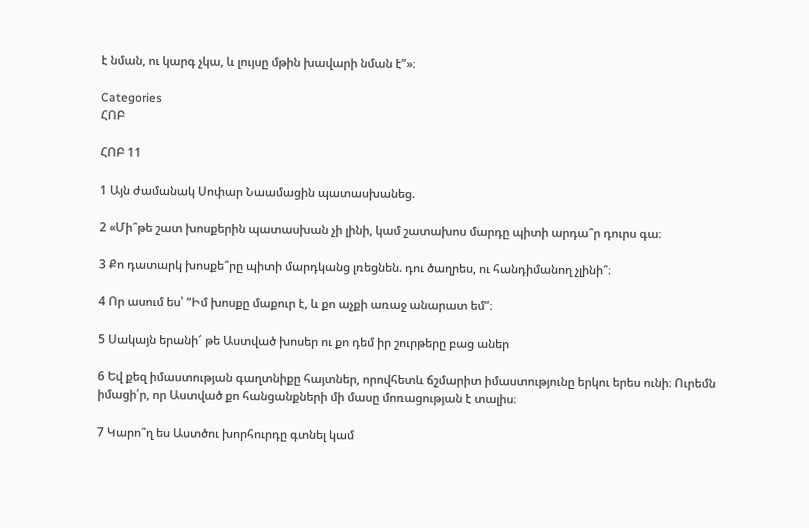է նման, ու կարգ չկա, և լույսը մթին խավարի նման է”»։

Categories
ՀՈԲ

ՀՈԲ 11

1 Այն ժամանակ Սոփար Նաամացին պատասխանեց.

2 «Մի՞թե շատ խոսքերին պատասխան չի լինի, կամ շատախոս մարդը պիտի արդա՞ր դուրս գա։

3 Քո դատարկ խոսքե՞րը պիտի մարդկանց լռեցնեն. դու ծաղրես, ու հանդիմանող չլինի՞։

4 Որ ասում ես՝ “Իմ խոսքը մաքուր է, և քո աչքի առաջ անարատ եմ”։

5 Սակայն երանի՜ թե Աստված խոսեր ու քո դեմ իր շուրթերը բաց աներ

6 Եվ քեզ իմաստության գաղտնիքը հայտներ, որովհետև ճշմարիտ իմաստությունը երկու երես ունի։ Ուրեմն իմացի՛ր, որ Աստված քո հանցանքների մի մասը մոռացության է տալիս։

7 Կարո՞ղ ես Աստծու խորհուրդը գտնել կամ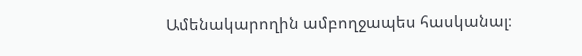Ամենակարողին ամբողջապես հասկանալ։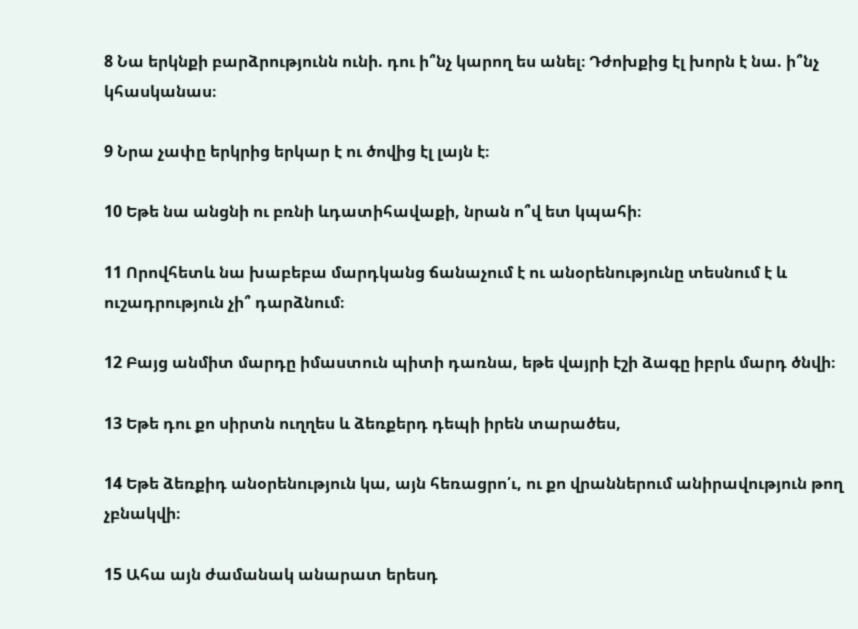8 Նա երկնքի բարձրությունն ունի. դու ի՞նչ կարող ես անել։ Դժոխքից էլ խորն է նա. ի՞նչ կհասկանաս։

9 Նրա չափը երկրից երկար է ու ծովից էլ լայն է։

10 Եթե նա անցնի ու բռնի ևդատիհավաքի, նրան ո՞վ ետ կպահի։

11 Որովհետև նա խաբեբա մարդկանց ճանաչում է ու անօրենությունը տեսնում է և ուշադրություն չի՞ դարձնում։

12 Բայց անմիտ մարդը իմաստուն պիտի դառնա, եթե վայրի էշի ձագը իբրև մարդ ծնվի։

13 Եթե դու քո սիրտն ուղղես և ձեռքերդ դեպի իրեն տարածես,

14 Եթե ձեռքիդ անօրենություն կա, այն հեռացրո՛ւ, ու քո վրաններում անիրավություն թող չբնակվի։

15 Ահա այն ժամանակ անարատ երեսդ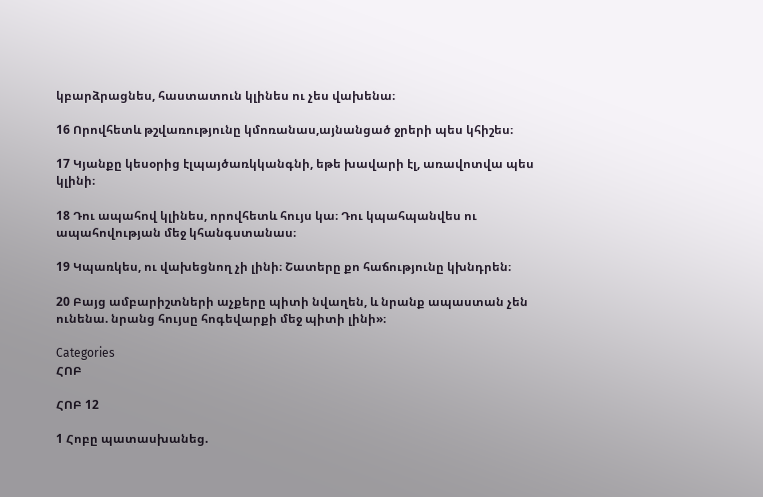կբարձրացնես, հաստատուն կլինես ու չես վախենա։

16 Որովհետև թշվառությունը կմոռանաս,այնանցած ջրերի պես կհիշես։

17 Կյանքը կեսօրից էլպայծառկկանգնի, եթե խավարի էլ, առավոտվա պես կլինի։

18 Դու ապահով կլինես, որովհետև հույս կա։ Դու կպահպանվես ու ապահովության մեջ կհանգստանաս։

19 Կպառկես, ու վախեցնող չի լինի։ Շատերը քո հաճությունը կխնդրեն։

20 Բայց ամբարիշտների աչքերը պիտի նվաղեն, և նրանք ապաստան չեն ունենա. նրանց հույսը հոգեվարքի մեջ պիտի լինի»։

Categories
ՀՈԲ

ՀՈԲ 12

1 Հոբը պատասխանեց.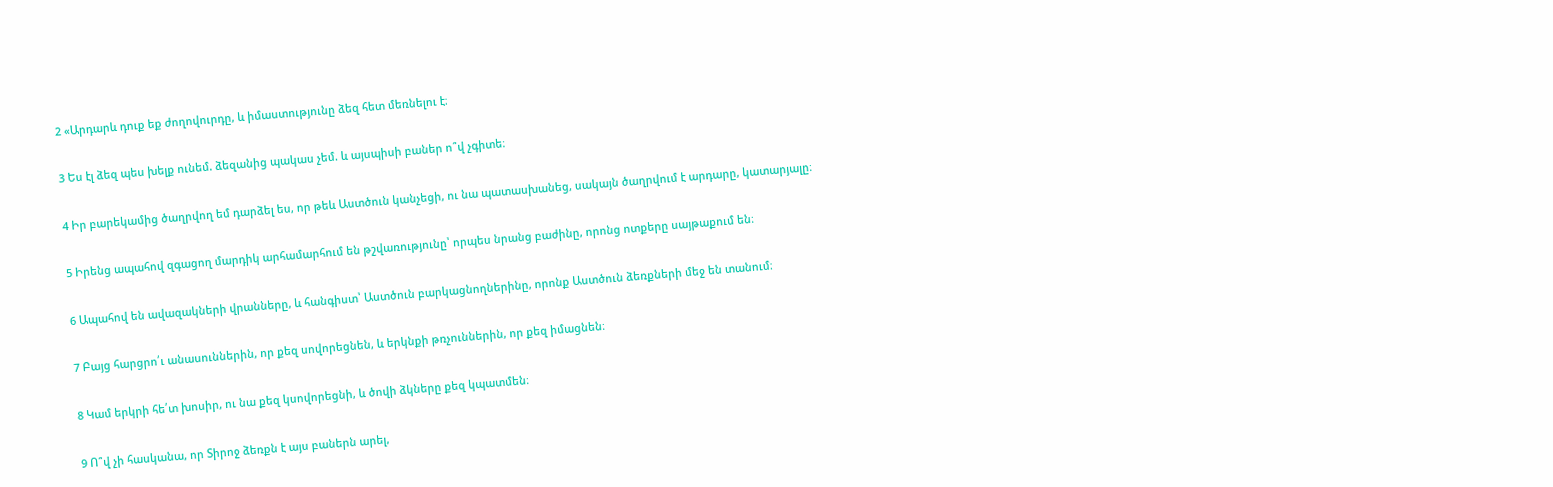2 «Արդարև դուք եք ժողովուրդը, և իմաստությունը ձեզ հետ մեռնելու է։

3 Ես էլ ձեզ պես խելք ունեմ. ձեզանից պակաս չեմ. և այսպիսի բաներ ո՞վ չգիտե։

4 Իր բարեկամից ծաղրվող եմ դարձել ես, որ թեև Աստծուն կանչեցի, ու նա պատասխանեց, սակայն ծաղրվում է արդարը, կատարյալը։

5 Իրենց ապահով զգացող մարդիկ արհամարհում են թշվառությունը՝ որպես նրանց բաժինը, որոնց ոտքերը սայթաքում են։

6 Ապահով են ավազակների վրանները, և հանգիստ՝ Աստծուն բարկացնողներինը, որոնք Աստծուն ձեռքների մեջ են տանում։

7 Բայց հարցրո՛ւ անասուններին, որ քեզ սովորեցնեն, և երկնքի թռչուններին, որ քեզ իմացնեն։

8 Կամ երկրի հե՛տ խոսիր, ու նա քեզ կսովորեցնի, և ծովի ձկները քեզ կպատմեն։

9 Ո՞վ չի հասկանա, որ Տիրոջ ձեռքն է այս բաներն արել,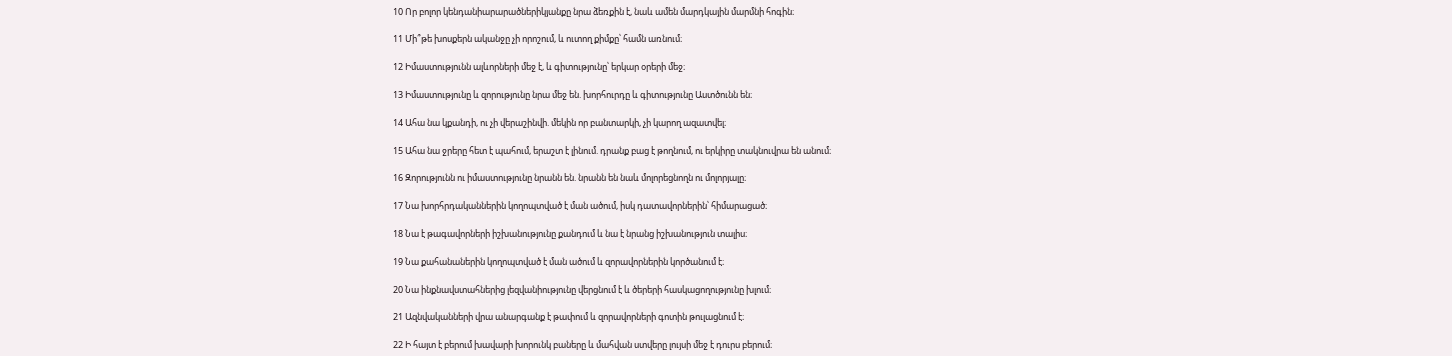10 Որ բոլոր կենդանիարարածներիկյանքը նրա ձեռքին է, նաև ամեն մարդկային մարմնի հոգին։

11 Մի՞թե խոսքերն ականջը չի որոշում, և ուտող քիմքը՝ համն առնում։

12 Իմաստությունն ալևորների մեջ է, և գիտությունը՝ երկար օրերի մեջ։

13 Իմաստությունը և զորությունը նրա մեջ են. խորհուրդը և գիտությունը Աստծունն են։

14 Ահա նա կքանդի, ու չի վերաշինվի. մեկին որ բանտարկի, չի կարող ազատվել։

15 Ահա նա ջրերը հետ է պահում, երաշտ է լինում. դրանք բաց է թողնում, ու երկիրը տակնուվրա են անում։

16 Զորությունն ու իմաստությունը նրանն են. նրանն են նաև մոլորեցնողն ու մոլորյալը։

17 Նա խորհրդականներին կողոպտված է ման ածում, իսկ դատավորներին՝ հիմարացած։

18 Նա է թագավորների իշխանությունը քանդում և նա է նրանց իշխանություն տալիս։

19 Նա քահանաներին կողոպտված է ման ածում և զորավորներին կործանում է։

20 Նա ինքնավստահներից լեզվանիությունը վերցնում է և ծերերի հասկացողությունը խլում։

21 Ազնվականների վրա անարգանք է թափում և զորավորների գոտին թուլացնում է։

22 Ի հայտ է բերում խավարի խորունկ բաները և մահվան ստվերը լույսի մեջ է դուրս բերում։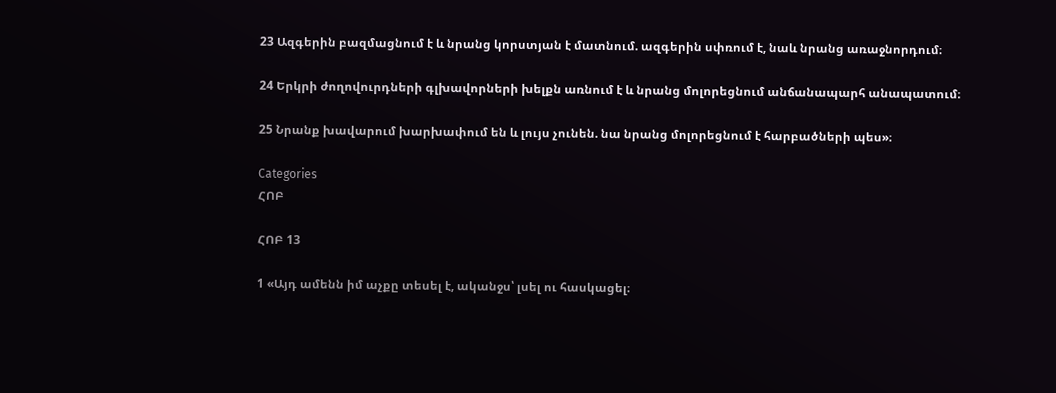23 Ազգերին բազմացնում է և նրանց կորստյան է մատնում. ազգերին սփռում է, նաև նրանց առաջնորդում։

24 Երկրի ժողովուրդների գլխավորների խելքն առնում է և նրանց մոլորեցնում անճանապարհ անապատում։

25 Նրանք խավարում խարխափում են և լույս չունեն. նա նրանց մոլորեցնում է հարբածների պես»։

Categories
ՀՈԲ

ՀՈԲ 13

1 «Այդ ամենն իմ աչքը տեսել է, ականջս՝ լսել ու հասկացել։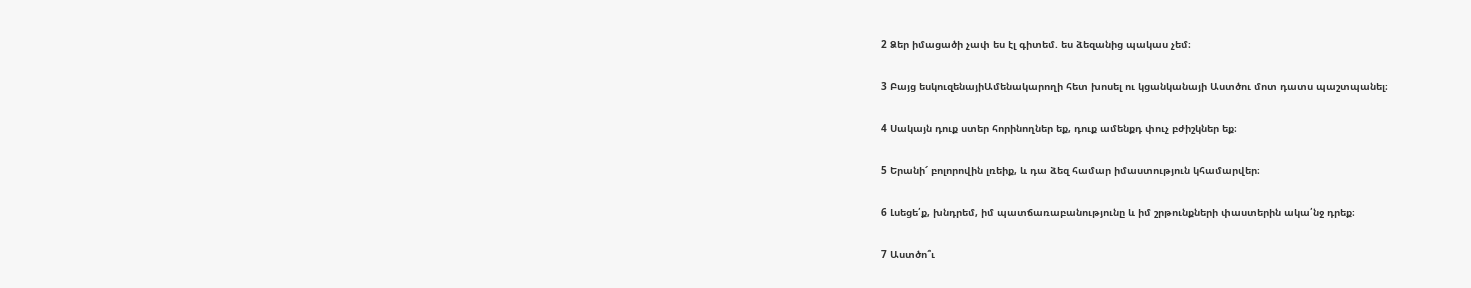2 Ձեր իմացածի չափ ես էլ գիտեմ. ես ձեզանից պակաս չեմ։

3 Բայց եսկուզենայիԱմենակարողի հետ խոսել ու կցանկանայի Աստծու մոտ դատս պաշտպանել։

4 Սակայն դուք ստեր հորինողներ եք, դուք ամենքդ փուչ բժիշկներ եք։

5 Երանի՜ բոլորովին լռեիք, և դա ձեզ համար իմաստություն կհամարվեր։

6 Լսեցե՛ք, խնդրեմ, իմ պատճառաբանությունը և իմ շրթունքների փաստերին ակա՛նջ դրեք։

7 Աստծո՞ւ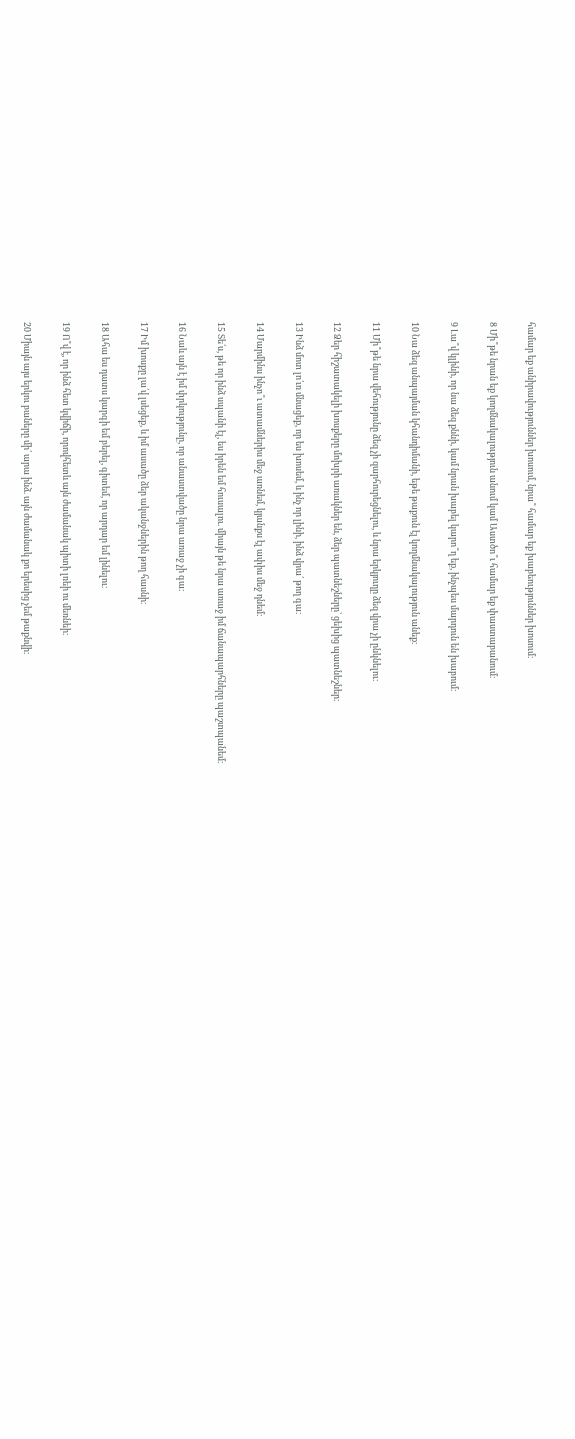համար եք անիրավություններ խոսում, նրա՞ համար եք խաբեություններ խոսում։

8 Մի՞թե նրան եք կողմնակալություն անում կամ Աստծո՞ւ համար եք փաստաբանում։

9 Լա՞վ կլինի, որ նա ձեզ քննի, կամ նրան խաբել կարո՞ղ եք, ինչպես մարդուն են խաբում։

10 Նա ձեզ անպայման կհանդիմանի, եթե թաքուն էլ կողմնակալություն անեք։

11 Մի՞թե նրա վեհությունը ձեզ չի զարհուրեցնելու, և նրա երկյուղը ձեզ վրա չի ընկնելու։

12 Ձեր հիշատակելի խոսքերը մոխրի առակներ են, ձեր պատնեշները՝ ցեխից պատնեշներ։

13 Ինձ մոտ լո՛ւռ մնացեք, որ ես խոսեմ, և ինչ որ լինի, ինձ վրա՛ թող գա։

14 Մարմինս ինչո՞ւ ատամներիս մեջ առնեմ, կյանքս էլ ափիս մեջ դնեմ։

15 Տե՛ս, թե որ ինձ սպանի էլ, ես իրեն եմ հուսալու. միայն թե նրա առաջ իմ ճանապարհները պաշտպանեմ։

16 Նաև այն է իմ փրկությունը, որ անաստվածը նրա առաջ չի գա։

17 Իմ խոսքը լա՛վ լսեցեք, և իմ ասածը ձեր ականջներին թող հասնի։

18 Ահա ես դատս կարգի եմ բերել, գիտեմ, որ արդար եմ լինելու։

19 Ո՞վ է, որ ինձ հետ կվիճի, որովհետև այն ժամանակ պիտի լռեի ու մեռնեի։

20 Միայն այս երկու բաները մի՛ արա ինձ. այն ժամանակ քո երեսից չեմ թաքնվի։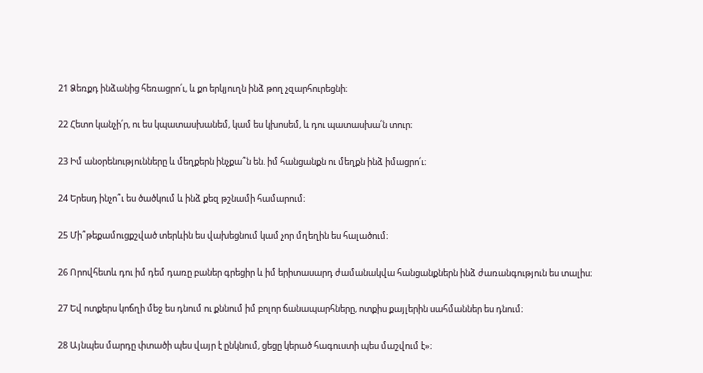21 Ձեռքդ ինձանից հեռացրո՛ւ, և քո երկյուղն ինձ թող չզարհուրեցնի։

22 Հետո կանչի՛ր, ու ես կպատասխանեմ, կամ ես կխոսեմ, և դու պատասխա՛ն տուր։

23 Իմ անօրենությունները և մեղքերն ինչքա՞ն են. իմ հանցանքն ու մեղքն ինձ իմացրո՛ւ։

24 Երեսդ ինչո՞ւ ես ծածկում և ինձ քեզ թշնամի համարում։

25 Մի՞թեքամուցքշված տերևին ես վախեցնում կամ չոր մղեղին ես հալածում։

26 Որովհետև դու իմ դեմ դառը բաներ գրեցիր և իմ երիտասարդ ժամանակվա հանցանքներն ինձ ժառանգություն ես տալիս։

27 Եվ ոտքերս կոճղի մեջ ես դնում ու քննում իմ բոլոր ճանապարհները, ոտքիս քայլերին սահմաններ ես դնում։

28 Այնպես մարդը փտածի պես վայր է ընկնում, ցեցը կերած հագուստի պես մաշվում է»։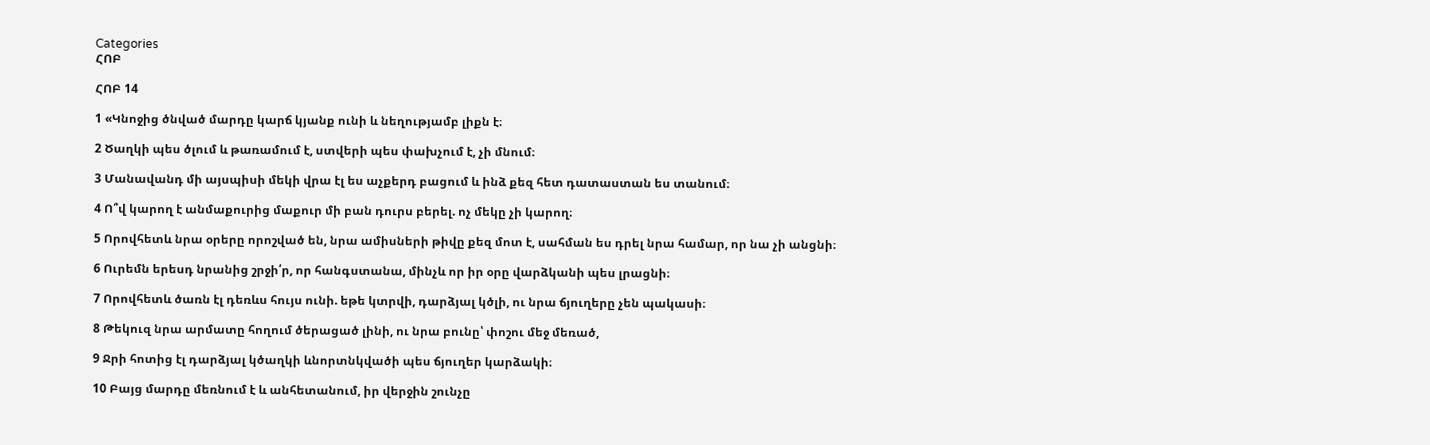Categories
ՀՈԲ

ՀՈԲ 14

1 «Կնոջից ծնված մարդը կարճ կյանք ունի և նեղությամբ լիքն է։

2 Ծաղկի պես ծլում և թառամում է, ստվերի պես փախչում է, չի մնում։

3 Մանավանդ մի այսպիսի մեկի վրա էլ ես աչքերդ բացում և ինձ քեզ հետ դատաստան ես տանում։

4 Ո՞վ կարող է անմաքուրից մաքուր մի բան դուրս բերել. ոչ մեկը չի կարող։

5 Որովհետև նրա օրերը որոշված են, նրա ամիսների թիվը քեզ մոտ է, սահման ես դրել նրա համար, որ նա չի անցնի։

6 Ուրեմն երեսդ նրանից շրջի՛ր, որ հանգստանա, մինչև որ իր օրը վարձկանի պես լրացնի։

7 Որովհետև ծառն էլ դեռևս հույս ունի. եթե կտրվի, դարձյալ կծլի, ու նրա ճյուղերը չեն պակասի։

8 Թեկուզ նրա արմատը հողում ծերացած լինի, ու նրա բունը՝ փոշու մեջ մեռած,

9 Ջրի հոտից էլ դարձյալ կծաղկի ևնորտնկվածի պես ճյուղեր կարձակի։

10 Բայց մարդը մեռնում է և անհետանում, իր վերջին շունչը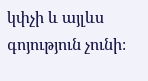կփչի և այլևս գոյություն չունի։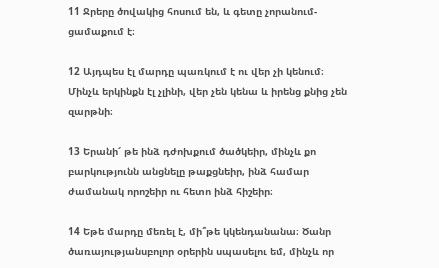11 Ջրերը ծովակից հոսում են, և գետը չորանում-ցամաքում է։

12 Այդպես էլ մարդը պառկում է ու վեր չի կենում։ Մինչև երկինքն էլ չլինի, վեր չեն կենա և իրենց քնից չեն զարթնի։

13 Երանի՜ թե ինձ դժոխքում ծածկեիր, մինչև քո բարկությունն անցնելը թաքցնեիր, ինձ համար ժամանակ որոշեիր ու հետո ինձ հիշեիր։

14 Եթե մարդը մեռել է, մի՞թե կկենդանանա։ Ծանր ծառայությանսբոլոր օրերին սպասելու եմ, մինչև որ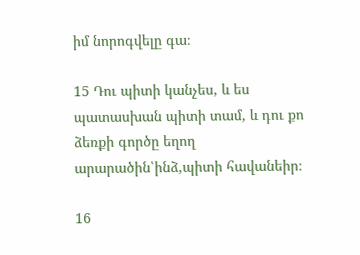իմ նորոգվելը գա։

15 Դու պիտի կանչես, և ես պատասխան պիտի տամ, և դու քո ձեռքի գործը եղող արարածին՝ինձ,պիտի հավանեիր։

16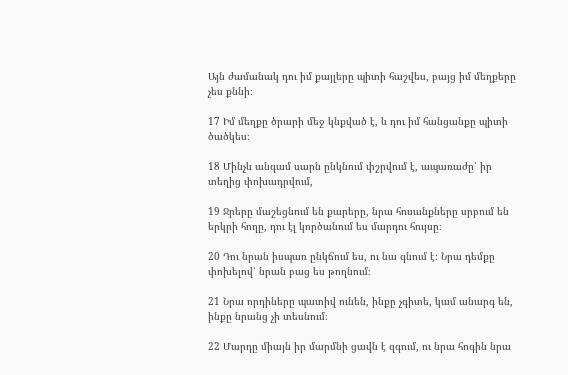Այն ժամանակ դու իմ քայլերը պիտի հաշվես, բայց իմ մեղքերը չես քննի։

17 Իմ մեղքը ծրարի մեջ կնքված է, և դու իմ հանցանքը պիտի ծածկես։

18 Մինչև անգամ սարն ընկնում փշրվում է, ապառաժը՝ իր տեղից փոխադրվում,

19 Ջրերը մաշեցնում են քարերը, նրա հոսանքները սրբում են երկրի հողը, դու էլ կործանում ես մարդու հույսը։

20 Դու նրան իսպառ ընկճում ես, ու նա գնում է։ Նրա դեմքը փոխելով՝ նրան բաց ես թողնում։

21 Նրա որդիները պատիվ ունեն, ինքը չգիտե, կամ անարգ են, ինքը նրանց չի տեսնում։

22 Մարդը միայն իր մարմնի ցավն է զգում, ու նրա հոգին նրա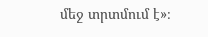մեջ տրտմում է»։